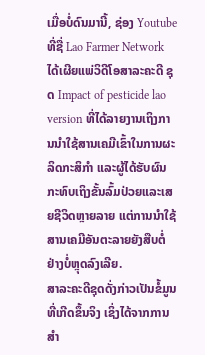ເມື່ອບໍ່ດົນມານີ້, ຊ່ອງ Youtube ທີ່ຊື່ Lao Farmer Network ໄດ້ເຜີຍແພ່ວິດີໂອສາລະຄະດີ ຊຸດ Impact of pesticide lao version ທີ່ໄດ້ລາຍງານເຖິງການນຳໃຊ້ສານເຄມີເຂົ້າໃນການຜະລິດກະສິກຳ ແລະຜູ້ໄດ້ຮັບຜົນກະທົບເຖິງຂັ້ນລົ້ມປ່ວຍແລະເສຍຊີວິດຫຼາຍລາຍ ແຕ່ການນຳໃຊ້ສານເຄມີອັນຕະລາຍຍັງສືບຕໍ່ຢ່າງບໍ່ຫຼຸດລົງເລີຍ.
ສາລະຄະດີຊຸດດັ່ງກ່າວເປັນຂໍ້ມູນທີ່ເກີດຂຶ້ນຈິງ ເຊິ່ງໄດ້ຈາກການສຳ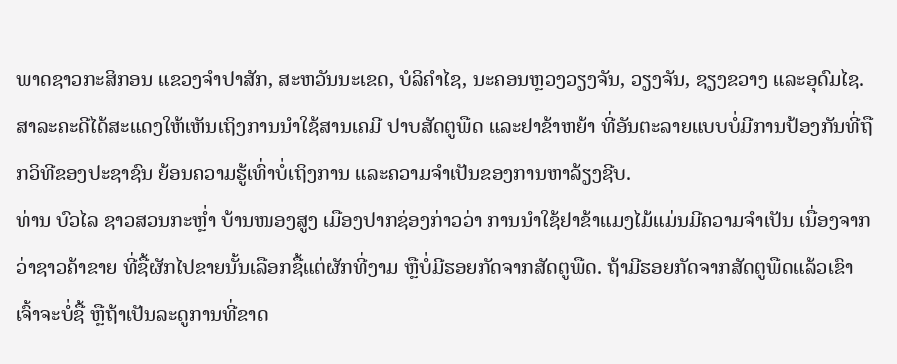ພາດຊາວກະສິກອນ ແຂວງຈຳປາສັກ, ສະຫວັນນະເຂດ, ບໍລິຄຳໄຊ, ນະຄອນຫຼວງວຽງຈັນ, ວຽງຈັນ, ຊຽງຂວາງ ແລະອຸດົມໄຊ.
ສາລະຄະດີໄດ້ສະແດງໃຫ້ເຫັນເຖິງການນຳໃຊ້ສານເຄມີ ປາບສັດຕູພືດ ແລະຢາຂ້າຫຍ້າ ທີ່ອັນຕະລາຍແບບບໍ່ມີການປ້ອງກັນທີ່ຖືກວິທີຂອງປະຊາຊົນ ຍ້ອນຄວາມຮູ້ເທົ່າບໍ່ເຖິງການ ແລະຄວາມຈຳເປັນຂອງການຫາລ້ຽງຊີບ.
ທ່ານ ບົວໄລ ຊາວສວນກະຫຼໍ່າ ບ້ານໜອງສູງ ເມືອງປາກຊ່ອງກ່າວວ່າ ການນຳໃຊ້ຢາຂ້າແມງໄມ້ແມ່ນມີຄວາມຈຳເປັນ ເນື່ອງຈາກວ່າຊາວຄ້າຂາຍ ທີ່ຊື້ຜັກໄປຂາຍນັ້ນເລືອກຊື້ແຕ່ຜັກທີ່ງາມ ຫຼືບໍ່ມີຮອຍກັດຈາກສັດຕູພືດ. ຖ້າມີຮອຍກັດຈາກສັດຕູພືດແລ້ວເຂົາເຈົ້າຈະບໍ່ຊື້ ຫຼືຖ້າເປັນລະດູການທີ່ຂາດ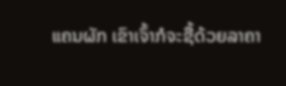ແຄນຜັກ ເຂົາເຈົ້າກໍຈະຊື້ດ້ວຍລາຄາ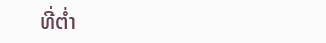ທີ່ຕໍ່າ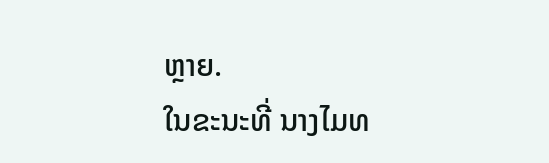ຫຼາຍ.
ໃນຂະນະທີ່ ນາງໄມທ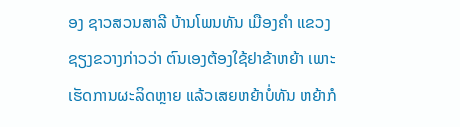ອງ ຊາວສວນສາລີ ບ້ານໂພນທັນ ເມືອງຄຳ ແຂວງຊຽງຂວາງກ່າວວ່າ ຕົນເອງຕ້ອງໃຊ້ຢາຂ້າຫຍ້າ ເພາະເຮັດການຜະລິດຫຼາຍ ແລ້ວເສຍຫຍ້າບໍ່ທັນ ຫຍ້າກໍ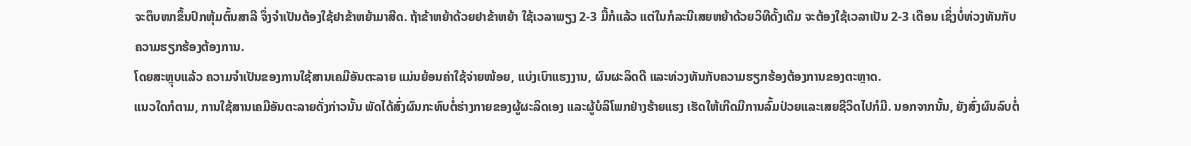ຈະຕຶບໜາຂຶ້ນປົກຫຸ້ມຕົ້ນສາລີ ຈຶ່ງຈຳເປັນຕ້ອງໃຊ້ຢາຂ້າຫຍ້າມາສີດ. ຖ້າຂ້າຫຍ້າດ້ວຍຢາຂ້າຫຍ້າ ໃຊ້ເວລາພຽງ 2-3 ມື້ກໍແລ້ວ ແຕ່ໃນກໍລະນີເສຍຫຍ້າດ້ວຍວິທີດັ້ງເດີມ ຈະຕ້ອງໃຊ້ເວລາເປັນ 2-3 ເດືອນ ເຊິ່ງບໍ່ທ່ວງທັນກັບຄວາມຮຽກຮ້ອງຕ້ອງການ.
ໂດຍສະຫຼຸບແລ້ວ ຄວາມຈຳເປັນຂອງການໃຊ້ສານເຄມີອັນຕະລາຍ ແມ່ນຍ້ອນຄ່າໃຊ້ຈ່າຍໜ້ອຍ, ແບ່ງເບົາແຮງງານ, ຜົນຜະລິດດີ ແລະທ່ວງທັນກັບຄວາມຮຽກຮ້ອງຕ້ອງການຂອງຕະຫຼາດ.
ແນວໃດກໍຕາມ, ການໃຊ້ສານເຄມີອັນຕະລາຍດັ່ງກ່າວນັ້ນ ພັດໄດ້ສົ່ງຜົນກະທົບຕໍ່ຮ່າງກາຍຂອງຜູ້ຜະລິດເອງ ແລະຜູ້ບໍລິໂພກຢ່າງຮ້າຍແຮງ ເຮັດໃຫ້ເກີດມີການລົ້ມປ່ວຍແລະເສຍຊີວິດໄປກໍມີ. ນອກຈາກນັ້ນ, ຍັງສົ່ງຜົນລົບຕໍ່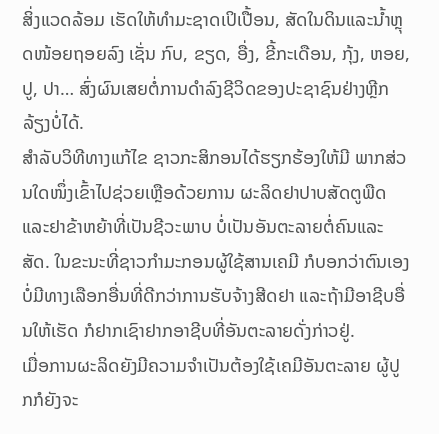ສິ່ງແວດລ້ອມ ເຮັດໃຫ້ທຳມະຊາດເປິເປື້ອນ, ສັດໃນດິນແລະນໍ້າຫຼຸດໜ້ອຍຖອຍລົງ ເຊັ່ນ ກົບ, ຂຽດ, ອື່ງ, ຂີ້ກະເດືອນ, ກຸ້ງ, ຫອຍ, ປູ, ປາ… ສົ່ງຜົນເສຍຕໍ່ການດຳລົງຊີວິດຂອງປະຊາຊົນຢ່າງຫຼີກລ້ຽງບໍ່ໄດ້.
ສຳລັບວິທີທາງແກ້ໄຂ ຊາວກະສິກອນໄດ້ຮຽກຮ້ອງໃຫ້ມີ ພາກສ່ວນໃດໜຶ່ງເຂົ້າໄປຊ່ວຍເຫຼືອດ້ວຍການ ຜະລິດຢາປາບສັດຕູພືດແລະຢາຂ້າຫຍ້າທີ່ເປັນຊີວະພາບ ບໍ່ເປັນອັນຕະລາຍຕໍ່ຄົນແລະສັດ. ໃນຂະນະທີ່ຊາວກຳມະກອນຜູ້ໃຊ້ສານເຄມີ ກໍບອກວ່າຕົນເອງບໍ່ມີທາງເລືອກອື່ນທີ່ດີກວ່າການຮັບຈ້າງສີດຢາ ແລະຖ້າມີອາຊີບອື່ນໃຫ້ເຮັດ ກໍຢາກເຊົາຢາກອາຊີບທີ່ອັນຕະລາຍດັ່ງກ່າວຢູ່.
ເມື່ອການຜະລິດຍັງມີຄວາມຈຳເປັນຕ້ອງໃຊ້ເຄມີອັນຕະລາຍ ຜູ້ປູກກໍຍັງຈະ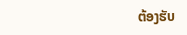ຕ້ອງຮັບ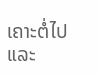ເຄາະຕໍ່ໄປ ແລະ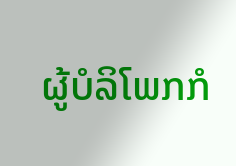ຜູ້ບໍລິໂພກກໍ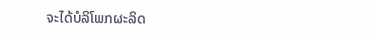ຈະໄດ້ບໍລິໂພກຜະລິດ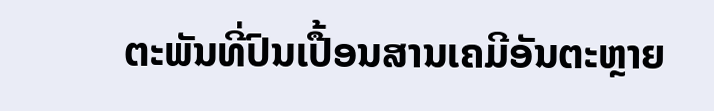ຕະພັນທີ່ປົນເປື້ອນສານເຄມີອັນຕະຫຼາຍ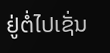ຢູ່ຕໍ່ໄປເຊັ່ນ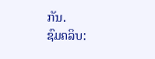ກັນ.
ຊົມຄລິບ: